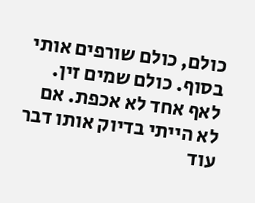כולם, כולם שורפים אותי בסוף. כולם שמים זין. לאף אחד לא אכפת. אם לא הייתי בדיוק אותו דבר עוד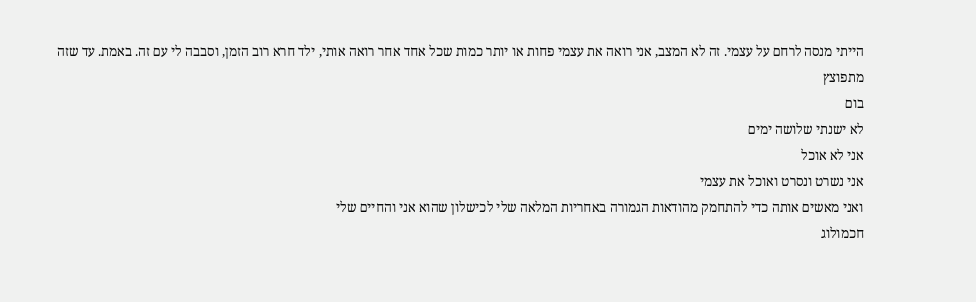הייתי מנסה לרחם על עצמי. זה לא המצב, אני רואה את עצמי פחות או יותר כמות שכל אחד אחר רואה אותי, ילד חרא רוב הזמן, וסבבה לי עם זה. באמת. עד שזה מתפוצץ
בום
לא ישנתי שלושה ימים
אני לא אוכל
אני נשרט ונסרט ואוכל את עצמי
ואני מאשים אותה כדי להתחמק מהודאות הגמורה באחריות המלאה שלי לכישלון שהוא אני והחיים שלי
חכמולוג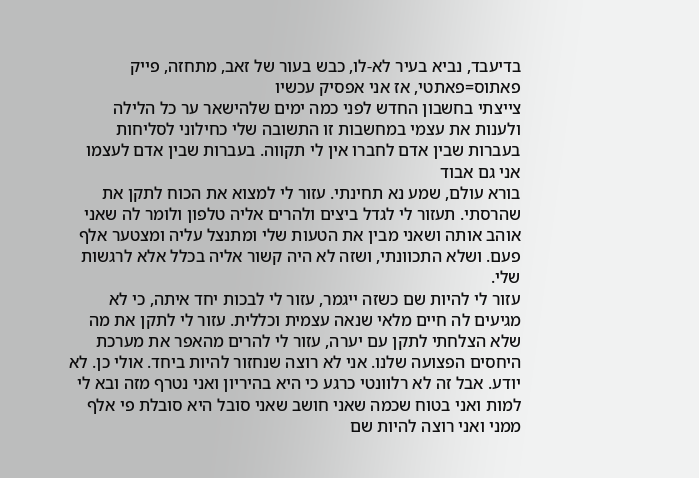בדיעבד, נביא בעיר לא-לו, כבש בעור של זאב, מתחזה, פייק
פאתוס=פאתטי, אז אני אפסיק עכשיו
צייצתי בחשבון החדש לפני כמה ימים שלהישאר ער כל הלילה ולענות את עצמי במחשבות זו התשובה שלי כחילוני לסליחות
בעברות שבין אדם לחברו אין לי תקווה. בעברות שבין אדם לעצמו אני גם אבוד
בורא עולם, שמע נא תחינתי. עזור לי למצוא את הכוח לתקן את שהרסתי. תעזור לי לגדל ביצים ולהרים אליה טלפון ולומר לה שאני אוהב אותה ושאני מבין את הטעות שלי ומתנצל עליה ומצטער אלף פעם. ושלא התכוונתי, ושזה לא היה קשור אליה בכלל אלא לרגשות שלי.
עזור לי להיות שם כשזה ייגמר, עזור לי לבכות יחד איתה, כי לא מגיעים לה חיים מלאי שנאה עצמית וכללית. עזור לי לתקן את מה שלא הצלחתי לתקן עם יערה, עזור לי להרים מהאפר את מערכת היחסים הפצועה שלנו. אני לא רוצה שנחזור להיות ביחד. אולי כן. לא יודע. אבל זה לא רלוונטי כרגע כי היא בהיריון ואני נטרף מזה ובא לי למות ואני בטוח שכמה שאני חושב שאני סובל היא סובלת פי אלף ממני ואני רוצה להיות שם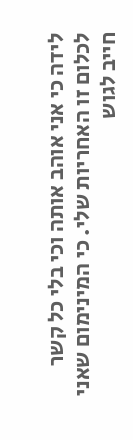לידה כי אני אוהב אותה וכי בלי כל קשר לכלום זו האחריות שלי. כי המינימום שאני חייב לגוש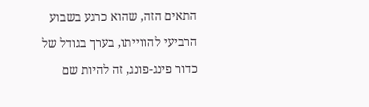התאים הזה, שהוא כרגע בשבוע הרביעי להווייתו, בערך בגודל של כדור פינג-פונג, זה להיות שם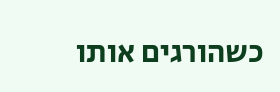כשהורגים אותו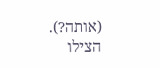(אותה?).
הצילו